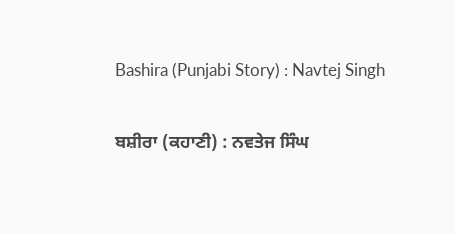Bashira (Punjabi Story) : Navtej Singh

ਬਸ਼ੀਰਾ (ਕਹਾਣੀ) : ਨਵਤੇਜ ਸਿੰਘ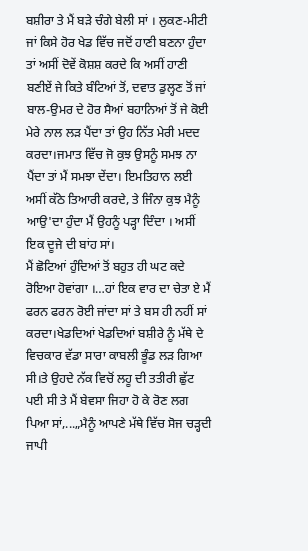ਬਸ਼ੀਰਾ ਤੇ ਮੈਂ ਬੜੇ ਚੰਗੇ ਬੇਲੀ ਸਾਂ । ਲੁਕਣ-ਮੀਟੀ ਜਾਂ ਕਿਸੇ ਹੋਰ ਖੇਡ ਵਿੱਚ ਜਦੋਂ ਹਾਣੀ ਬਣਨਾ ਹੁੰਦਾ ਤਾਂ ਅਸੀਂ ਦੋਵੇਂ ਕੋਸ਼ਸ਼ ਕਰਦੇ ਕਿ ਅਸੀਂ ਹਾਣੀ ਬਣੀਏਂ ਜੇ ਕਿਤੇ ਬੰਟਿਆਂ ਤੋਂ, ਦਵਾਤ ਡੁਲ੍ਹਣ ਤੋਂ ਜਾਂ ਬਾਲ-ਉਮਰ ਦੇ ਹੋਰ ਸੈਆਂ ਬਹਾਨਿਆਂ ਤੋਂ ਜੇ ਕੋਈ ਮੇਰੇ ਨਾਲ ਲੜ ਪੈਂਦਾ ਤਾਂ ਉਹ ਨਿੱਤ ਮੇਰੀ ਮਦਦ ਕਰਦਾ।ਜਮਾਤ ਵਿੱਚ ਜੋ ਕੁਝ ਉਸਨੂੰ ਸਮਝ ਨਾ ਪੈਂਦਾ ਤਾਂ ਮੈਂ ਸਮਝਾ ਦੇਂਦਾ। ਇਮਤਿਹਾਨ ਲਈ ਅਸੀਂ ਕੱਠੇ ਤਿਆਰੀ ਕਰਦੇ, ਤੇ ਜਿੰਨਾ ਕੁਝ ਮੈਨੂੰ ਆਉ'ਦਾ ਹੁੰਦਾ ਮੈਂ ਉਹਨੂੰ ਪੜ੍ਹਾ ਦਿੰਦਾ । ਅਸੀਂ ਇਕ ਦੂਜੇ ਦੀ ਬਾਂਹ ਸਾਂ।
ਮੈਂ ਛੋਟਿਆਂ ਹੁੰਦਿਆਂ ਤੋਂ ਬਹੁਤ ਹੀ ਘਟ ਕਦੇ ਰੋਇਆ ਹੋਵਾਂਗਾ ।…ਹਾਂ ਇਕ ਵਾਰ ਦਾ ਚੇਤਾ ਏ ਮੈਂ ਫਰਨ ਫਰਨ ਰੋਈ ਜਾਂਦਾ ਸਾਂ ਤੇ ਬਸ ਹੀ ਨਹੀਂ ਸਾਂ ਕਰਦਾ।ਖੇਡਦਿਆਂ ਖੇਡਦਿਆਂ ਬਸ਼ੀਰੇ ਨੂੰ ਮੱਥੇ ਦੇ ਵਿਚਕਾਰ ਵੱਡਾ ਸਾਰਾ ਕਾਬਲੀ ਭੂੰਡ ਲੜ ਗਿਆ ਸੀ।ਤੇ ਉਹਦੇ ਨੱਕ ਵਿਚੋਂ ਲਹੂ ਦੀ ਤਤੀਰੀ ਛੁੱਟ ਪਈ ਸੀ ਤੇ ਮੈਂ ਬੇਵਸਾ ਜਿਹਾ ਹੋ ਕੇ ਰੋਣ ਲਗ ਪਿਆ ਸਾਂ,...„ਮੈਨੂੰ ਆਪਣੇ ਮੱਥੇ ਵਿੱਚ ਸੋਜ ਚੜ੍ਹਦੀ ਜਾਪੀ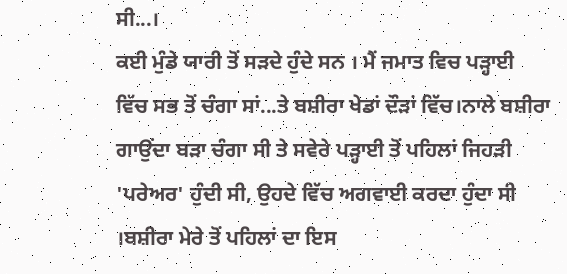ਸੀ...।
ਕਈ ਮੁੰਡੇ ਯਾਰੀ ਤੋਂ ਸੜਦੇ ਹੁੰਦੇ ਸਨ । ਮੈਂ ਜਮਾਤ ਵਿਚ ਪੜ੍ਹਾਈ ਵਿੱਚ ਸਭ ਤੋਂ ਚੰਗਾ ਸਾਂ...ਤੇ ਬਸ਼ੀਰਾ ਖੇਡਾਂ ਦੌੜਾਂ ਵਿੱਚ।ਨਾਲੇ ਬਸ਼ੀਰਾ ਗਾਉਂਦਾ ਬੜਾ ਚੰਗਾ ਸੀ ਤੇ ਸਵੇਰੇ ਪੜ੍ਹਾਈ ਤੋਂ ਪਹਿਲਾਂ ਜਿਹੜੀ 'ਪਰੇਅਰ' ਹੁੰਦੀ ਸੀ, ਉਹਦੇ ਵਿੱਚ ਅਗਵਾਈ ਕਰਦਾ ਹੁੰਦਾ ਸੀ ।ਬਸ਼ੀਰਾ ਮੇਰੇ ਤੋਂ ਪਹਿਲਾਂ ਦਾ ਇਸ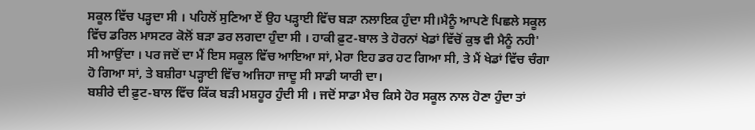ਸਕੂਲ ਵਿੱਚ ਪੜ੍ਹਦਾ ਸੀ । ਪਹਿਲੋਂ ਸੁਣਿਆ ਏਂ ਉਹ ਪੜ੍ਹਾਈ ਵਿੱਚ ਬੜਾ ਨਲਾਇਕ ਹੁੰਦਾ ਸੀ।ਮੈਨੂੰ ਆਪਣੇ ਪਿਛਲੇ ਸਕੂਲ ਵਿੱਚ ਡਰਿਲ ਮਾਸਟਰ ਕੋਲੋਂ ਬੜਾ ਡਰ ਲਗਦਾ ਹੁੰਦਾ ਸੀ । ਹਾਕੀ ਫ਼ੁਟ-ਬਾਲ ਤੇ ਹੋਰਨਾਂ ਖੇਡਾਂ ਵਿੱਚੋਂ ਕੁਝ ਵੀ ਮੈਨੂੰ ਨਹੀ' ਸੀ ਆਉਂਦਾ । ਪਰ ਜਦੋਂ ਦਾ ਮੈਂ ਇਸ ਸਕੂਲ ਵਿੱਚ ਆਇਆ ਸਾਂ, ਮੇਰਾ ਇਹ ਡਰ ਹਟ ਗਿਆ ਸੀ, ਤੇ ਮੈਂ ਖੇਡਾਂ ਵਿੱਚ ਚੰਗਾ ਹੋ ਗਿਆ ਸਾਂ, ਤੇ ਬਸ਼ੀਰਾ ਪੜ੍ਹਾਈ ਵਿੱਚ ਅਜਿਹਾ ਜਾਦੂ ਸੀ ਸਾਡੀ ਯਾਰੀ ਦਾ।
ਬਸ਼ੀਰੇ ਦੀ ਫ਼ੁਟ-ਬਾਲ ਵਿੱਚ ਕਿੱਕ ਬੜੀ ਮਸ਼ਹੂਰ ਹੁੰਦੀ ਸੀ । ਜਦੋਂ ਸਾਡਾ ਮੈਚ ਕਿਸੇ ਹੋਰ ਸਕੂਲ ਨਾਲ ਹੋਣਾ ਹੁੰਦਾ ਤਾਂ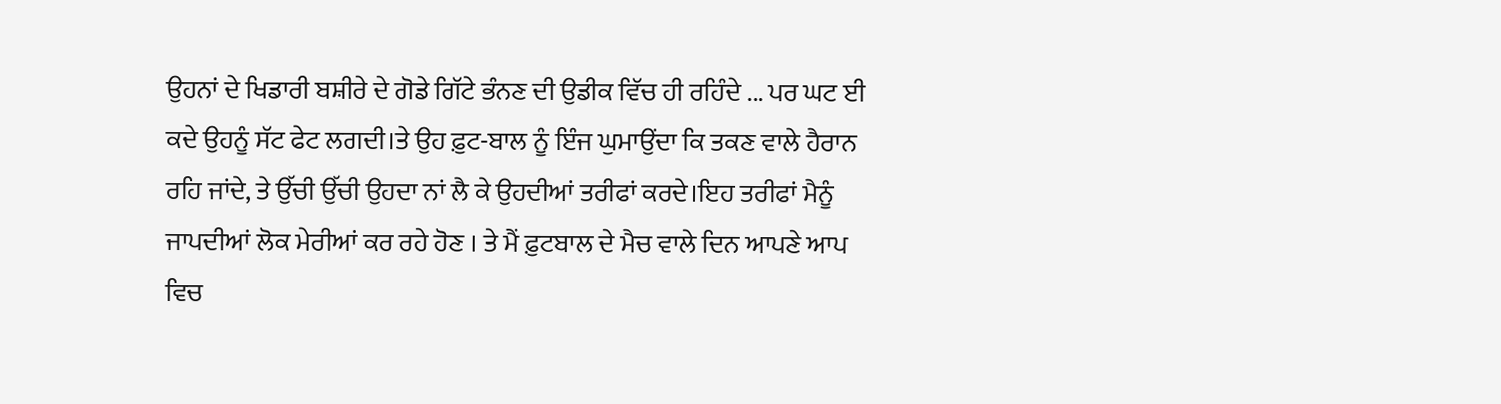ਉਹਨਾਂ ਦੇ ਖਿਡਾਰੀ ਬਸ਼ੀਰੇ ਦੇ ਗੋਡੇ ਗਿੱਟੇ ਭੰਨਣ ਦੀ ਉਡੀਕ ਵਿੱਚ ਹੀ ਰਹਿੰਦੇ ... ਪਰ ਘਟ ਈ ਕਦੇ ਉਹਨੂੰ ਸੱਟ ਫੇਟ ਲਗਦੀ।ਤੇ ਉਹ ਫ਼ੁਟ-ਬਾਲ ਨੂੰ ਇੰਜ ਘੁਮਾਉਂਦਾ ਕਿ ਤਕਣ ਵਾਲੇ ਹੈਰਾਨ ਰਹਿ ਜਾਂਦੇ, ਤੇ ਉੱਚੀ ਉੱਚੀ ਉਹਦਾ ਨਾਂ ਲੈ ਕੇ ਉਹਦੀਆਂ ਤਰੀਫਾਂ ਕਰਦੇ।ਇਹ ਤਰੀਫਾਂ ਮੈਨੂੰ ਜਾਪਦੀਆਂ ਲੋਕ ਮੇਰੀਆਂ ਕਰ ਰਹੇ ਹੋਣ । ਤੇ ਮੈਂ ਫ਼ੁਟਬਾਲ ਦੇ ਮੈਚ ਵਾਲੇ ਦਿਨ ਆਪਣੇ ਆਪ ਵਿਚ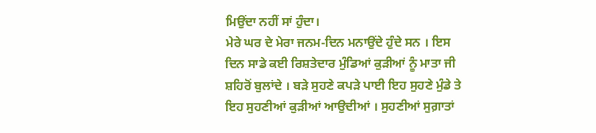ਮਿਉਂਦਾ ਨਹੀਂ ਸਾਂ ਹੁੰਦਾ।
ਮੇਰੇ ਘਰ ਦੇ ਮੇਰਾ ਜਨਮ-ਦਿਨ ਮਨਾਉਂਦੇ ਹੁੰਦੇ ਸਨ । ਇਸ ਦਿਨ ਸਾਡੇ ਕਈ ਰਿਸ਼ਤੇਦਾਰ ਮੁੰਡਿਆਂ ਕੁੜੀਆਂ ਨੂੰ ਮਾਤਾ ਜੀ ਸ਼ਹਿਰੋਂ ਬੁਲਾਂਦੇ । ਬੜੇ ਸੁਹਣੇ ਕਪੜੇ ਪਾਈ ਇਹ ਸੁਹਣੇ ਮੁੰਡੇ ਤੇ ਇਹ ਸੁਹਣੀਆਂ ਕੁੜੀਆਂ ਆਉਦੀਆਂ । ਸੁਹਣੀਆਂ ਸੁਗ਼ਾਤਾਂ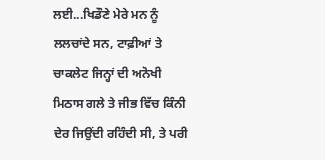ਲਈ...ਖਿਡੌਣੇ ਮੇਰੇ ਮਨ ਨੂੰ ਲਲਚਾਂਦੇ ਸਨ, ਟਾਫ਼ੀਆਂ ਤੇ ਚਾਕਲੇਟ ਜਿਨ੍ਹਾਂ ਦੀ ਅਨੋਖੀ ਮਿਠਾਸ ਗਲੇ ਤੇ ਜੀਭ ਵਿੱਚ ਕਿੰਨੀ ਦੇਰ ਜਿਉਂਦੀ ਰਹਿੰਦੀ ਸੀ, ਤੇ ਪਰੀ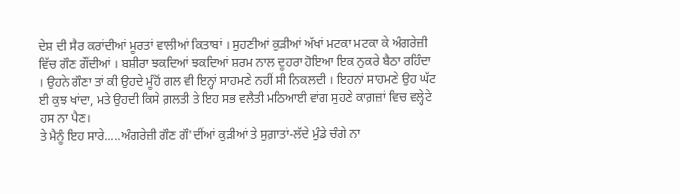ਦੇਸ਼ ਦੀ ਸੈਰ ਕਰਾਂਦੀਆਂ ਮੂਰਤਾਂ ਵਾਲੀਆਂ ਕਿਤਾਬਾਂ । ਸੁਹਣੀਆਂ ਕੁੜੀਆਂ ਅੱਖਾਂ ਮਟਕਾ ਮਟਕਾ ਕੇ ਅੰਗਰੇਜ਼ੀ ਵਿੱਚ ਗੌਣ ਗੌਂਦੀਆਂ । ਬਸ਼ੀਰਾ ਝਕਦਿਆਂ ਝਕਦਿਆਂ ਸ਼ਰਮ ਨਾਲ ਦੂਹਰਾ ਹੋਇਆ ਇਕ ਨੁਕਰੇ ਬੈਠਾ ਰਹਿੰਦਾ । ਉਹਨੇ ਗੌਣਾ ਤਾਂ ਕੀ ਉਹਦੇ ਮੂੰਹੋਂ ਗਲ ਵੀ ਇਨ੍ਹਾਂ ਸਾਹਮਣੇ ਨਹੀਂ ਸੀ ਨਿਕਲਦੀ । ਇਹਨਾਂ ਸਾਹਮਣੇ ਉਹ ਘੱਟ ਈ ਕੁਝ ਖਾਂਦਾ, ਮਤੇ ਉਹਦੀ ਕਿਸੇ ਗ਼ਲਤੀ ਤੇ ਇਹ ਸਭ ਵਲੈਤੀ ਮਠਿਆਈ ਵਾਂਗ ਸੁਹਣੇ ਕਾਗ਼ਜ਼ਾਂ ਵਿਚ ਵਲ੍ਹੇਟੇ ਹਸ ਨਾ ਪੈਣ।
ਤੇ ਮੈਨੂੰ ਇਹ ਸਾਰੇ.....ਅੰਗਰੇਜ਼ੀ ਗੌਣ ਗੌ'ਦੀਂਆਂ ਕੁੜੀਆਂ ਤੇ ਸੁਗ਼ਾਤਾਂ-ਲੱਦੇ ਮੁੰਡੇ ਚੰਗੇ ਨਾ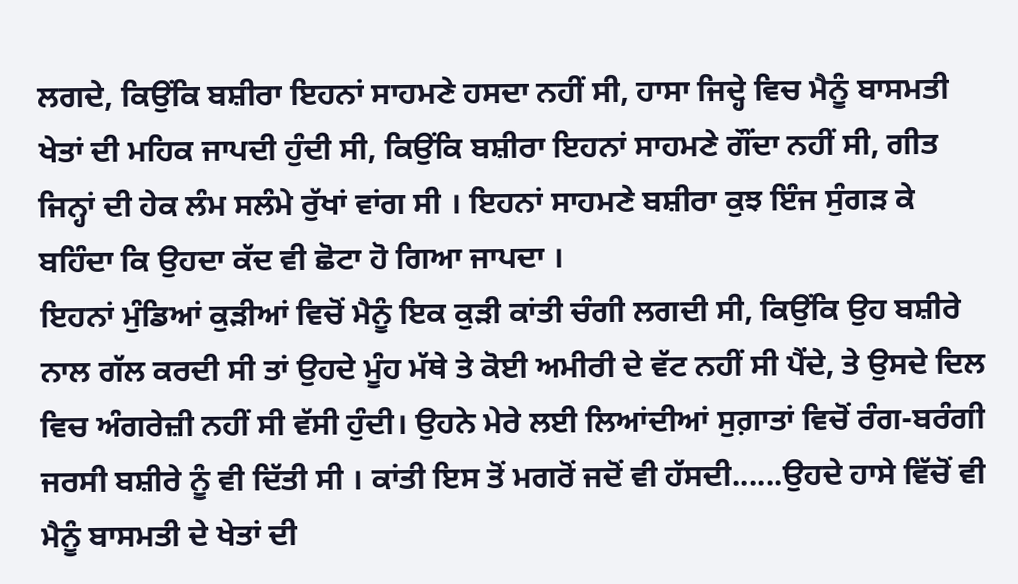ਲਗਦੇ, ਕਿਉਂਕਿ ਬਸ਼ੀਰਾ ਇਹਨਾਂ ਸਾਹਮਣੇ ਹਸਦਾ ਨਹੀਂ ਸੀ, ਹਾਸਾ ਜਿਦ੍ਹੇ ਵਿਚ ਮੈਨੂੰ ਬਾਸਮਤੀ ਖੇਤਾਂ ਦੀ ਮਹਿਕ ਜਾਪਦੀ ਹੁੰਦੀ ਸੀ, ਕਿਉਂਕਿ ਬਸ਼ੀਰਾ ਇਹਨਾਂ ਸਾਹਮਣੇ ਗੌਂਦਾ ਨਹੀਂ ਸੀ, ਗੀਤ ਜਿਨ੍ਹਾਂ ਦੀ ਹੇਕ ਲੰਮ ਸਲੰਮੇ ਰੁੱਖਾਂ ਵਾਂਗ ਸੀ । ਇਹਨਾਂ ਸਾਹਮਣੇ ਬਸ਼ੀਰਾ ਕੁਝ ਇੰਜ ਸੁੰਗੜ ਕੇ ਬਹਿੰਦਾ ਕਿ ਉਹਦਾ ਕੱਦ ਵੀ ਛੋਟਾ ਹੋ ਗਿਆ ਜਾਪਦਾ ।
ਇਹਨਾਂ ਮੁੰਡਿਆਂ ਕੁੜੀਆਂ ਵਿਚੋਂ ਮੈਨੂੰ ਇਕ ਕੁੜੀ ਕਾਂਤੀ ਚੰਗੀ ਲਗਦੀ ਸੀ, ਕਿਉਂਕਿ ਉਹ ਬਸ਼ੀਰੇ ਨਾਲ ਗੱਲ ਕਰਦੀ ਸੀ ਤਾਂ ਉਹਦੇ ਮੂੰਹ ਮੱਥੇ ਤੇ ਕੋਈ ਅਮੀਰੀ ਦੇ ਵੱਟ ਨਹੀਂ ਸੀ ਪੈਂਦੇ, ਤੇ ਉਸਦੇ ਦਿਲ ਵਿਚ ਅੰਗਰੇਜ਼ੀ ਨਹੀਂ ਸੀ ਵੱਸੀ ਹੁੰਦੀ। ਉਹਨੇ ਮੇਰੇ ਲਈ ਲਿਆਂਦੀਆਂ ਸੁਗ਼ਾਤਾਂ ਵਿਚੋਂ ਰੰਗ-ਬਰੰਗੀ ਜਰਸੀ ਬਸ਼ੀਰੇ ਨੂੰ ਵੀ ਦਿੱਤੀ ਸੀ । ਕਾਂਤੀ ਇਸ ਤੋਂ ਮਗਰੋਂ ਜਦੋਂ ਵੀ ਹੱਸਦੀ......ਉਹਦੇ ਹਾਸੇ ਵਿੱਚੋਂ ਵੀ ਮੈਨੂੰ ਬਾਸਮਤੀ ਦੇ ਖੇਤਾਂ ਦੀ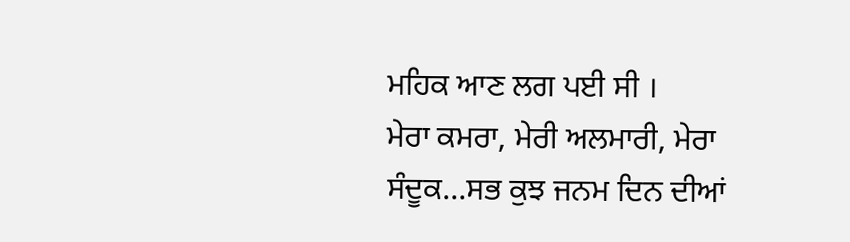ਮਹਿਕ ਆਣ ਲਗ ਪਈ ਸੀ ।
ਮੇਰਾ ਕਮਰਾ, ਮੇਰੀ ਅਲਮਾਰੀ, ਮੇਰਾ ਸੰਦੂਕ…ਸਭ ਕੁਝ ਜਨਮ ਦਿਨ ਦੀਆਂ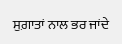ਸੁਗ਼ਾਤਾਂ ਨਾਲ ਭਰ ਜਾਂਦੇ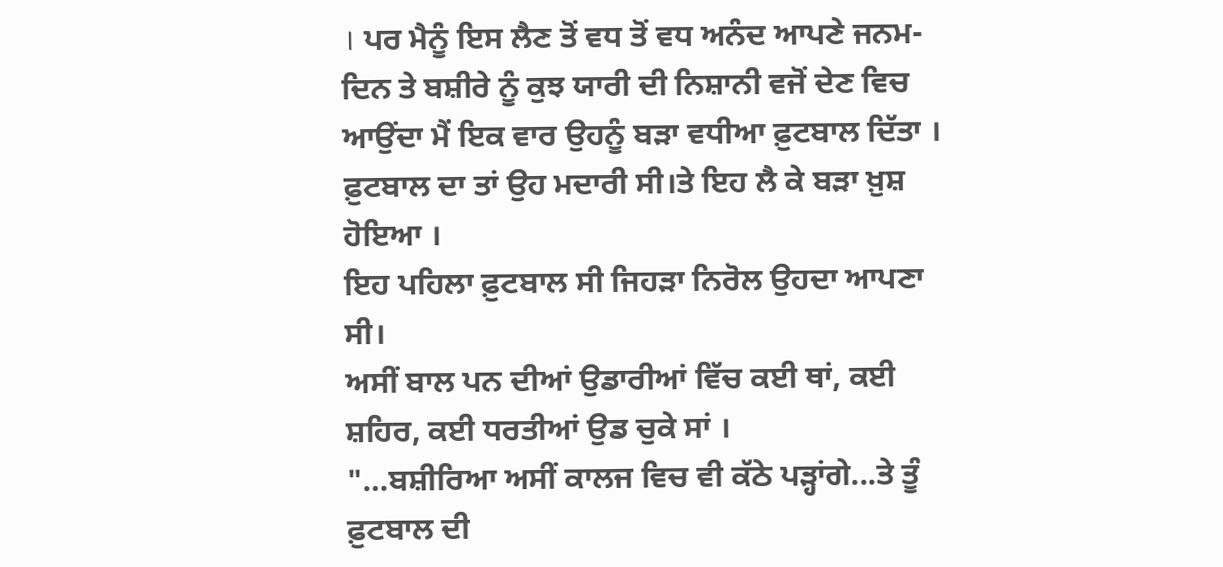। ਪਰ ਮੈਨੂੰ ਇਸ ਲੈਣ ਤੋਂ ਵਧ ਤੋਂ ਵਧ ਅਨੰਦ ਆਪਣੇ ਜਨਮ-ਦਿਨ ਤੇ ਬਸ਼ੀਰੇ ਨੂੰ ਕੁਝ ਯਾਰੀ ਦੀ ਨਿਸ਼ਾਨੀ ਵਜੋਂ ਦੇਣ ਵਿਚ ਆਉਂਦਾ ਮੈਂ ਇਕ ਵਾਰ ਉਹਨੂੰ ਬੜਾ ਵਧੀਆ ਫ਼ੁਟਬਾਲ ਦਿੱਤਾ । ਫ਼ੁਟਬਾਲ ਦਾ ਤਾਂ ਉਹ ਮਦਾਰੀ ਸੀ।ਤੇ ਇਹ ਲੈ ਕੇ ਬੜਾ ਖ਼ੁਸ਼ ਹੋਇਆ ।
ਇਹ ਪਹਿਲਾ ਫ਼ੁਟਬਾਲ ਸੀ ਜਿਹੜਾ ਨਿਰੋਲ ਉਹਦਾ ਆਪਣਾ ਸੀ।
ਅਸੀਂ ਬਾਲ ਪਨ ਦੀਆਂ ਉਡਾਰੀਆਂ ਵਿੱਚ ਕਈ ਥਾਂ, ਕਈ ਸ਼ਹਿਰ, ਕਈ ਧਰਤੀਆਂ ਉਡ ਚੁਕੇ ਸਾਂ ।
"…ਬਸ਼ੀਰਿਆ ਅਸੀਂ ਕਾਲਜ ਵਿਚ ਵੀ ਕੱਠੇ ਪੜ੍ਹਾਂਗੇ...ਤੇ ਤੂੰ ਫ਼ੁਟਬਾਲ ਦੀ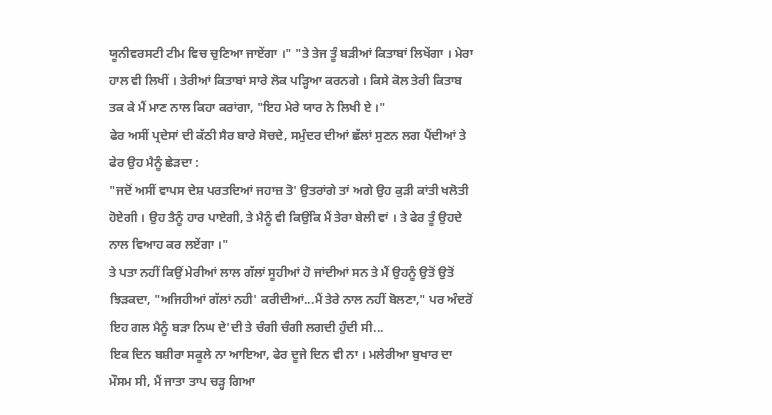ਯੂਨੀਵਰਸਟੀ ਟੀਮ ਵਿਚ ਚੁਣਿਆ ਜਾਏਂਗਾ ।" "ਤੇ ਤੇਜ ਤੂੰ ਬੜੀਆਂ ਕਿਤਾਬਾਂ ਲਿਖੇਂਗਾ । ਮੇਰਾ ਹਾਲ ਵੀ ਲਿਖੀਂ । ਤੇਰੀਆਂ ਕਿਤਾਬਾਂ ਸਾਰੇ ਲੋਕ ਪੜ੍ਹਿਆ ਕਰਨਗੇ । ਕਿਸੇ ਕੋਲ ਤੇਰੀ ਕਿਤਾਬ ਤਕ ਕੇ ਮੈਂ ਮਾਣ ਨਾਲ ਕਿਹਾ ਕਰਾਂਗਾ, "ਇਹ ਮੇਰੇ ਯਾਰ ਨੇ ਲਿਖੀ ਏ ।"
ਫੇਰ ਅਸੀਂ ਪ੍ਰਦੇਸਾਂ ਦੀ ਕੱਠੀ ਸੈਰ ਬਾਰੇ ਸੋਚਦੇ, ਸਮੁੰਦਰ ਦੀਆਂ ਛੱਲਾਂ ਸੁਣਨ ਲਗ ਪੈਂਦੀਆਂ ਤੇ ਫੇਰ ਉਹ ਮੈਨੂੰ ਛੇੜਦਾ :
"ਜਦੋਂ ਅਸੀਂ ਵਾਪਸ ਦੇਸ਼ ਪਰਤਦਿਆਂ ਜਹਾਜ਼ ਤੋ' ਉਤਰਾਂਗੇ ਤਾਂ ਅਗੇ ਉਹ ਕੁੜੀ ਕਾਂਤੀ ਖਲੋਤੀ ਹੋਏਗੀ । ਉਹ ਤੈਨੂੰ ਹਾਰ ਪਾਏਗੀ, ਤੇ ਮੈਨੂੰ ਵੀ ਕਿਉਂਕਿ ਮੈਂ ਤੇਰਾ ਬੇਲੀ ਵਾਂ । ਤੇ ਫੇਰ ਤੂੰ ਉਹਦੇ ਨਾਲ ਵਿਆਹ ਕਰ ਲਏਂਗਾ ।"
ਤੇ ਪਤਾ ਨਹੀਂ ਕਿਉਂ ਮੇਰੀਆਂ ਲਾਲ ਗੱਲਾਂ ਸੂਹੀਆਂ ਹੋ ਜਾਂਦੀਆਂ ਸਨ ਤੇ ਮੈਂ ਉਹਨੂੰ ਉਤੋਂ ਉਤੋਂ ਝਿੜਕਦਾ, "ਅਜਿਹੀਆਂ ਗੱਲਾਂ ਨਹੀ' ਕਰੀਦੀਆਂ...ਮੈਂ ਤੇਰੇ ਨਾਲ ਨਹੀਂ ਬੋਲਣਾ," ਪਰ ਅੰਦਰੋਂ ਇਹ ਗਲ ਮੈਨੂੰ ਬੜਾ ਨਿਘ ਦੇ'ਦੀ ਤੇ ਚੰਗੀ ਚੰਗੀ ਲਗਦੀ ਹੁੰਦੀ ਸੀ...
ਇਕ ਦਿਨ ਬਸ਼ੀਰਾ ਸਕੂਲੇ ਨਾ ਆਇਆ, ਫੇਰ ਦੂਜੇ ਦਿਨ ਵੀ ਨਾ । ਮਲੇਰੀਆ ਬੁਖਾਰ ਦਾ ਮੌਸਮ ਸੀ, ਮੈਂ ਜਾਤਾ ਤਾਪ ਚੜ੍ਹ ਗਿਆ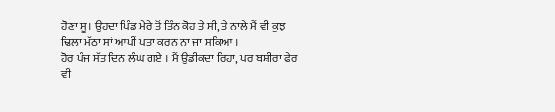ਹੋਣਾ ਸੂ। ਉਹਦਾ ਪਿੰਡ ਮੇਰੇ ਤੋਂ ਤਿੰਨ ਕੋਹ ਤੇ ਸੀ, ਤੇ ਨਾਲੇ ਮੈਂ ਵੀ ਕੁਝ ਢਿਲਾ ਮੱਠਾ ਸਾਂ ਆਪੀਂ ਪਤਾ ਕਰਨ ਨਾ ਜਾ ਸਕਿਆ ।
ਹੋਰ ਪੰਜ ਸੱਤ ਦਿਨ ਲੰਘ ਗਏ । ਮੈਂ ਉਡੀਕਦਾ ਰਿਹਾ, ਪਰ ਬਸ਼ੀਰਾ ਫੇਰ ਵੀ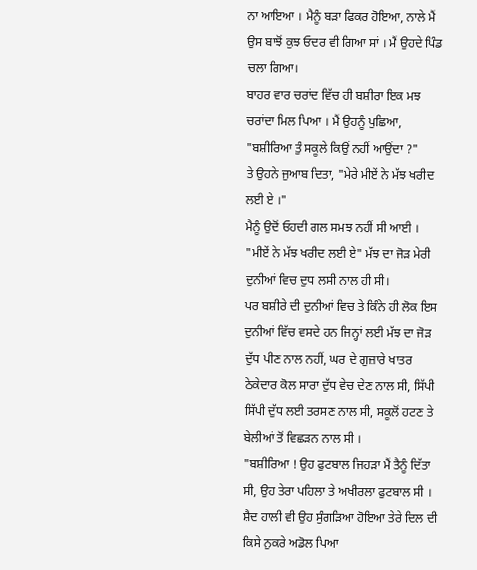ਨਾ ਆਇਆ । ਮੈਨੂੰ ਬੜਾ ਫਿਕਰ ਹੋਇਆ, ਨਾਲੇ ਮੈਂ ਉਸ ਬਾਝੋਂ ਕੁਝ ਓਦਰ ਵੀ ਗਿਆ ਸਾਂ । ਮੈਂ ਉਹਦੇ ਪਿੰਡ ਚਲਾ ਗਿਆ।
ਬਾਹਰ ਵਾਰ ਚਰਾਂਦ ਵਿੱਚ ਹੀ ਬਸ਼ੀਰਾ ਇਕ ਮਝ ਚਰਾਂਦਾ ਮਿਲ ਪਿਆ । ਮੈਂ ਉਹਨੂੰ ਪੁਛਿਆ, "ਬਸ਼ੀਰਿਆ ਤੁੰ ਸਕੂਲੇ ਕਿਉਂ ਨਹੀਂ ਆਉਂਦਾ ?"
ਤੇ ਉਹਨੇ ਜੁਆਬ ਦਿਤਾ, "ਮੇਰੇ ਮੀਏਂ ਨੇ ਮੱਝ ਖਰੀਦ ਲਈ ਏ ।"
ਮੈਨੂੰ ਉਦੋਂ ਓਹਦੀ ਗਲ ਸਮਝ ਨਹੀਂ ਸੀ ਆਈ । "ਮੀਏਂ ਨੇ ਮੱਝ ਖਰੀਦ ਲਈ ਏ" ਮੱਝ ਦਾ ਜੋੜ ਮੇਰੀ ਦੁਨੀਆਂ ਵਿਚ ਦੁਧ ਲਸੀ ਨਾਲ ਹੀ ਸੀ।
ਪਰ ਬਸ਼ੀਰੇ ਦੀ ਦੁਨੀਆਂ ਵਿਚ ਤੇ ਕਿੰਨੇ ਹੀ ਲੋਕ ਇਸ ਦੁਨੀਆਂ ਵਿੱਚ ਵਸਦੇ ਹਨ ਜਿਨ੍ਹਾਂ ਲਈ ਮੱਝ ਦਾ ਜੋੜ ਦੁੱਧ ਪੀਣ ਨਾਲ ਨਹੀਂ, ਘਰ ਦੇ ਗੁਜ਼ਾਰੇ ਖਾਤਰ ਠੇਕੇਦਾਰ ਕੋਲ ਸਾਰਾ ਦੁੱਧ ਵੇਚ ਦੇਣ ਨਾਲ ਸੀ, ਸਿੱਪੀ ਸਿੱਪੀ ਦੁੱਧ ਲਈ ਤਰਸਣ ਨਾਲ ਸੀ, ਸਕੂਲੋਂ ਹਟਣ ਤੇ ਬੇਲੀਆਂ ਤੋਂ ਵਿਛੜਨ ਨਾਲ ਸੀ ।
"ਬਸ਼ੀਰਿਆ ! ਉਹ ਫੁਟਬਾਲ ਜਿਹੜਾ ਮੈਂ ਤੈਨੂੰ ਦਿੱਤਾ ਸੀ, ਉਹ ਤੇਰਾ ਪਹਿਲਾ ਤੇ ਅਖੀਰਲਾ ਫੁਟਬਾਲ ਸੀ । ਸ਼ੈਦ ਹਾਲੀ ਵੀ ਉਹ ਸੁੰਗੜਿਆ ਹੋਇਆ ਤੇਰੇ ਦਿਲ ਦੀ ਕਿਸੇ ਨੁਕਰੇ ਅਡੋਲ ਪਿਆ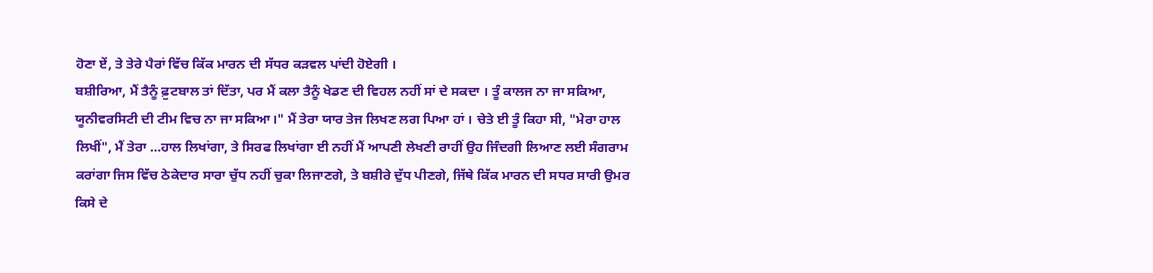ਹੋਣਾ ਏਂ, ਤੇ ਤੇਰੇ ਪੈਰਾਂ ਵਿੱਚ ਕਿੱਕ ਮਾਰਨ ਦੀ ਸੱਧਰ ਕੜਵਲ ਪਾਂਦੀ ਹੋਏਗੀ ।
ਬਸ਼ੀਰਿਆ, ਮੈਂ ਤੈਨੂੰ ਫ਼ੁਟਬਾਲ ਤਾਂ ਦਿੱਤਾ, ਪਰ ਮੈਂ ਕਲਾ ਤੈਨੂੰ ਖੇਡਣ ਦੀ ਵਿਹਲ ਨਹੀਂ ਸਾਂ ਦੇ ਸਕਦਾ । ਤੂੰ ਕਾਲਜ ਨਾ ਜਾ ਸਕਿਆ, ਯੂਨੀਵਰਸਿਟੀ ਦੀ ਟੀਮ ਵਿਚ ਨਾ ਜਾ ਸਕਿਆ।" ਮੈਂ ਤੇਰਾ ਯਾਰ ਤੇਜ ਲਿਖਣ ਲਗ ਪਿਆ ਹਾਂ । ਚੇਤੇ ਈ ਤੂੰ ਕਿਹਾ ਸੀ, "ਮੇਰਾ ਹਾਲ ਲਿਖੀਂ", ਮੈਂ ਤੇਰਾ …ਹਾਲ ਲਿਖਾਂਗਾ, ਤੇ ਸਿਰਫ ਲਿਖਾਂਗਾ ਈ ਨਹੀਂ ਮੈਂ ਆਪਣੀ ਲੇਖਣੀ ਰਾਹੀਂ ਉਹ ਜਿੰਦਗੀ ਲਿਆਣ ਲਈ ਸੰਗਰਾਮ ਕਰਾਂਗਾ ਜਿਸ ਵਿੱਚ ਠੇਕੇਦਾਰ ਸਾਰਾ ਚੁੱਧ ਨਹੀਂ ਚੁਕਾ ਲਿਜਾਣਗੇ, ਤੇ ਬਸ਼ੀਰੇ ਦੁੱਧ ਪੀਣਗੇ, ਜਿੱਥੇ ਕਿੱਕ ਮਾਰਨ ਦੀ ਸਧਰ ਸਾਰੀ ਉਮਰ ਕਿਸੇ ਦੇ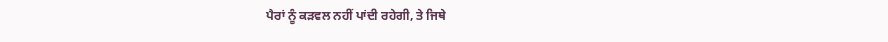ਪੈਰਾਂ ਨੂੰ ਕੜਵਲ ਨਹੀਂ ਪਾਂਦੀ ਰਹੇਗੀ, ਤੇ ਜਿਥੇ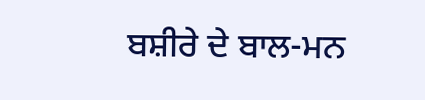ਬਸ਼ੀਰੇ ਦੇ ਬਾਲ-ਮਨ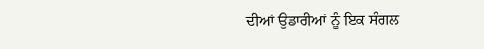ਦੀਆਂ ਉਡਾਰੀਆਂ ਨੂੰ ਇਕ ਸੰਗਲ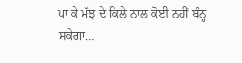ਪਾ ਕੇ ਮੱਝ ਦੇ ਕਿਲੇ ਨਾਲ ਕੋਈ ਨਹੀਂ ਬੰਨ੍ਹ ਸਕੇਗਾ…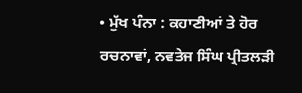• ਮੁੱਖ ਪੰਨਾ : ਕਹਾਣੀਆਂ ਤੇ ਹੋਰ ਰਚਨਾਵਾਂ, ਨਵਤੇਜ ਸਿੰਘ ਪ੍ਰੀਤਲੜੀ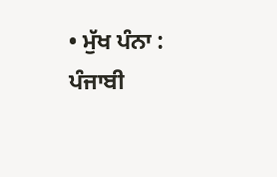• ਮੁੱਖ ਪੰਨਾ : ਪੰਜਾਬੀ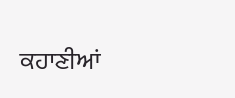ਕਹਾਣੀਆਂ